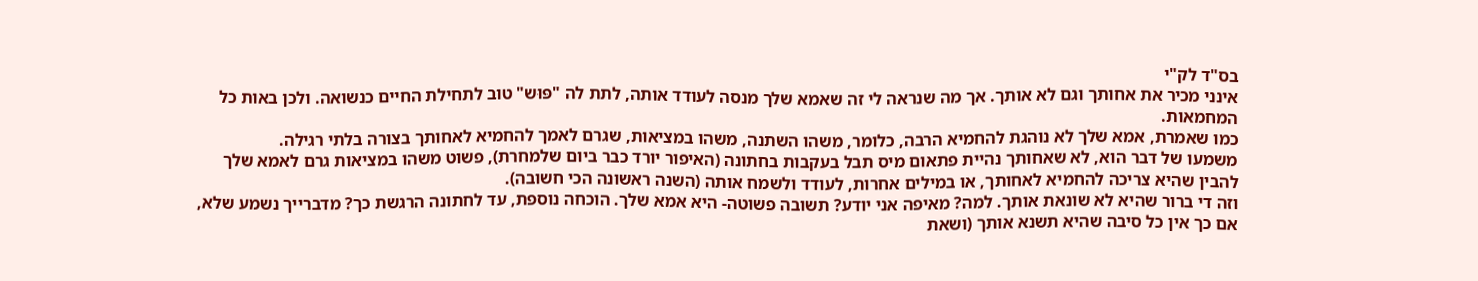בס"ד לק"י
אינני מכיר את אחותך וגם לא אותך. אך מה שנראה לי זה שאמא שלך מנסה לעודד אותה, לתת לה "פּוּש" טוב לתחילת החיים כנשואה. ולכן באות כל המחמאות.
כמו שאמרת, אמא שלך לא נוהגת להחמיא הרבה, כלומר, משהו השתנה, משהו במציאות, שגרם לאמך להחמיא לאחותך בצורה בלתי רגילה.
משמעו של דבר הוא, לא שאחותך נהיית פתאום מיס תבל בעקבות בחתונה (האיפור יורד כבר ביום שלמחרת), פשוט משהו במציאות גרם לאמא שלך להבין שהיא צריכה להחמיא לאחותך, או במילים אחרות, לעודד ולשמח אותה (השנה ראשונה הכי חשובה).
וזה די ברור שהיא לא שונאת אותך. למה? מאיפה אני יודע? תשובה פשוטה- היא אמא שלך. הוכחה נוספת, עד לחתונה הרגשת כך? מדברייך נשמע שלא, אם כך אין כל סיבה שהיא תשנא אותך (ושאת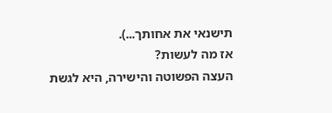תישנאי את אחותך...).
אז מה לעשות?
העצה הפשוטה והישירה, היא לגשת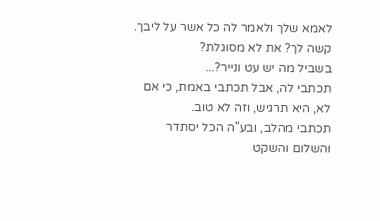לאמא שלך ולאמר לה כל אשר על ליבך.
קשה לך? את לא מסוגלת?
בשביל מה יש עט ונייר?...
תכתבי לה, אבל תכתבי באמת, כי אם לא, היא תרגיש, וזה לא טוב.
תכתבי מהלב, ובע"ה הכל יסתדר והשלום והשקט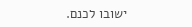ישובו לכנם.